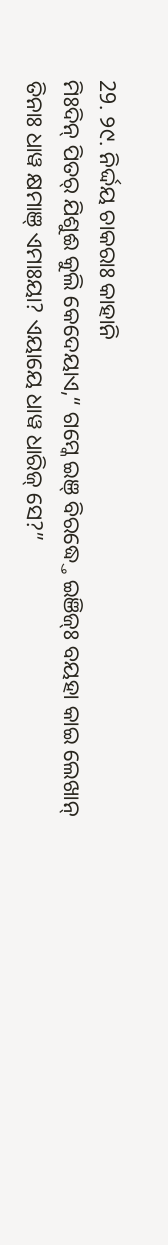29. ୨୯. ନିର୍ଦ୍ଦୟ ଚାକରାଃ କାହାନି
ମିଃଦିନ୍ ପିତର୍ ଯିଶୁଈ କୁଲି କେଦେୟାଏ,“ ଗମ୍କେ ଇଞ୍ ବିରଦ୍ଧ୍ତେ ଇଞିଜ୍ଃ ବୟହା କାଇ ଲେଖାନ୍ ତିନାଃ ଧାୱ କ୍ଷମାଞ୍ ଏମାଃୟା? ଏୟାୟେ ଧାୱ ଧାରିଜ୍ ସେ?”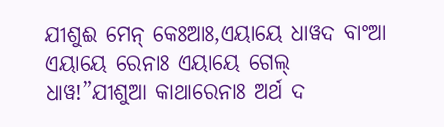ଯୀଶୁଈ ମେନ୍ କେଃଆଃ,ଏୟାୟେ ଧାୱଦ ବାଂଆ ଏୟାୟେ ରେନାଃ ଏୟାୟେ ଗେଲ୍ ଧାୱ!”ଯୀଶୁଆ କାଥାରେନାଃ ଅର୍ଥ ଦ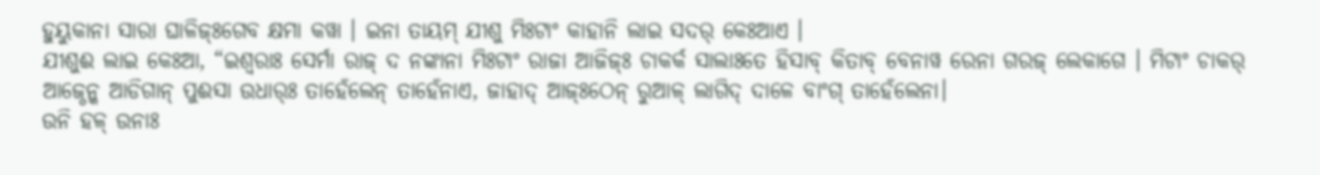ହୁୟୁକାନା ସାରା ଘାଳିଜ୍ଃଗେବ କ୍ଷମା କୱା । ଇନା ତାୟମ୍ ଯୀଶୁ ମିଃଟାଂ କାହାନି ଲାଇ ସଦର୍ କେଃଆଏ ।
ଯୀଶୁଈ ଲାଇ କେଃଆ, “ଇଶ୍ୱରାଃ ସେର୍ମା ରାଜ୍ ଦ ନଙ୍କାନା ମିଃଟାଂ ରାଜା ଆଜିଜ୍ଃ ଚାକର୍କ ସାଲାଃତେ ହିସାବ୍ କିତାବ୍ ବେନାୱ ରେନା ଗରଜ୍ ଲେକାଗେ । ମିଟାଂ ଚାକର୍ ଆଜ୍ଠେନ୍କ ଆଡିଗାନ୍ ପୁଈସା ଉଧାର୍ଃ ତାହେଁଲେନ୍ ତାହେଁନାଏ, ଜାହାଦ୍ ଆଜ୍ଃଠେନ୍ ରୁଆଳ୍ ଲାଗିଦ୍ ଦାଳେ ବାଂଗ୍ ତାହେଁଲେନା।
ଉନି ହଳ୍ ଉନାଃ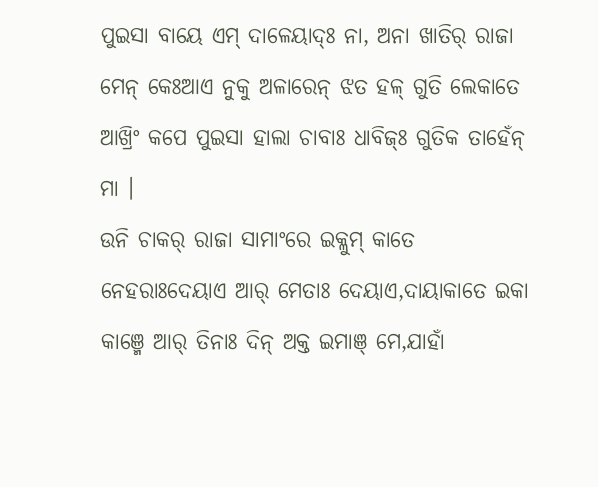ପୁଇସା ବାୟେ ଏମ୍ ଦାଳେୟାଦ୍ଃ ନା, ଅନା ଖାତିର୍ ରାଜା ମେନ୍ କେଃଆଏ ନୁକୁ ଅଳାରେନ୍ ଝତ ହଳ୍ ଗୁତି ଲେକାତେ ଆଖ୍ରିଂ କପେ ପୁଇସା ହାଲା ଚାବାଃ ଧାବିଜ୍ଃ ଗୁତିକ ତାହେଁନ୍ ମା ।
ଉନି ଚାକର୍ ରାଜା ସାମାଂରେ ଇକ୍ଳୁମ୍ କାତେ ନେହରାଃଦେୟାଏ ଆର୍ ମେତାଃ ଦେୟାଏ,ଦାୟାକାତେ ଇକା କାଞ୍ମେ ଆର୍ ତିନାଃ ଦିନ୍ ଅକ୍ତ ଇମାଞ୍ ମେ,ଯାହାଁ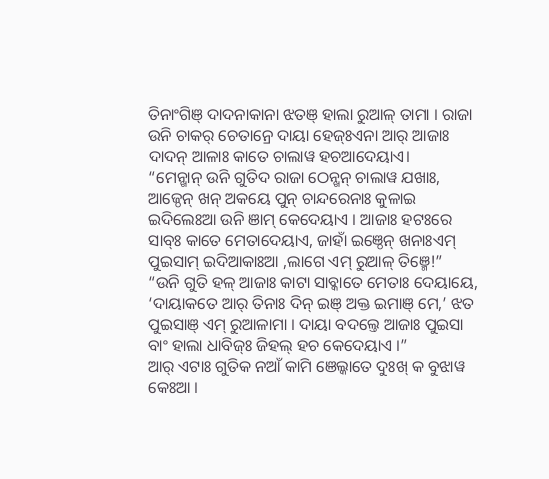ତିନାଂଗିଞ୍ ଦାଦନାକାନା ଝତଞ୍ ହାଲା ରୁଆଳ୍ ତାମା । ରାଜା ଉନି ଚାକର୍ ଚେତାନ୍ରେ ଦାୟା ହେଜ୍ଃଏନା ଆର୍ ଆଜାଃ ଦାଦନ୍ ଆଳାଃ କାତେ ଚାଲାୱ ହଚଆଦେୟାଏ।
“ମେନ୍ଖାନ୍ ଉନି ଗୁତିଦ ରାଜା ଠେନ୍ଖନ୍ ଚାଲାୱ ଯଖାଃ, ଆଜ୍ଠେନ୍ ଖନ୍ ଅକୟେ ପୁନ୍ ଚାନ୍ଦରେନାଃ କୁଳାଇ ଇଦିଲେଃଆ ଉନି ଞାମ୍ କେଦେୟାଏ । ଆଜାଃ ହଟଃରେ ସାବ୍ଃ କାତେ ମେତାଦେୟାଏ, ଜାହାଁ ଇଞ୍ଠେନ୍ ଖନାଃଏମ୍ ପୁଇସାମ୍ ଇଦିଆକାଃଆ ,ଲାଗେ ଏମ୍ ରୁଆଳ୍ ତିଞ୍ମେ!”
“ଉନି ଗୁତି ହଳ୍ ଆଜାଃ କାଟା ସାବ୍କାତେ ମେତାଃ ଦେୟାୟେ, ‘ଦାୟାକତେ ଆର୍ ତିନାଃ ଦିନ୍ ଇଞ୍ ଅକ୍ତ ଇମାଞ୍ ମେ,’ ଝତ ପୁଇସାଞ୍ ଏମ୍ ରୁଆଳାମା । ଦାୟା ବଦଲ୍ତେ ଆଜାଃ ପୁଇସା ବାଂ ହାଲା ଧାବିଜ୍ଃ ଜିହଲ୍ ହଚ କେଦେୟାଏ ।”
ଆର୍ ଏଟାଃ ଗୁତିକ ନଆଁ କାମି ଞେଲ୍କାତେ ଦୁଃଖ୍ କ ବୁଝାୱ କେଃଆ ।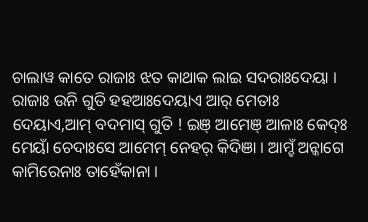ଚାଲାୱ କାତେ ରାଜାଃ ଝତ କାଥାକ ଲାଇ ସଦରାଃଦେୟା ।
ରାଜାଃ ଉନି ଗୁତି ହହଆଃଦେୟାଏ ଆର୍ ମେତାଃ ଦେୟାଏ,ଆମ୍ ବଦମାସ୍ ଗୁତି ! ଇଞ୍ ଆମେଞ୍ ଆଳାଃ କେଦ୍ଃ ମେୟାଁ ଚେଦାଃସେ ଆମେମ୍ ନେହର୍ କିଦିଞା । ଆମ୍ହଁ ଅନ୍କାଗେ କାମିରେନାଃ ତାହେଁକାନା ।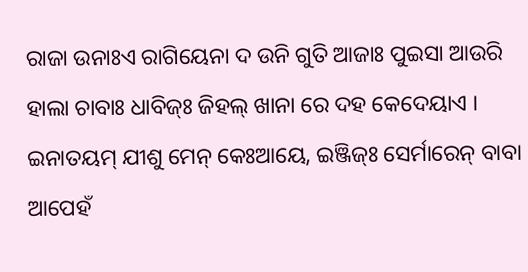ରାଜା ଉନାଃଏ ରାଗିୟେନା ଦ ଉନି ଗୁତି ଆଜାଃ ପୁଇସା ଆଉରି ହାଲା ଚାବାଃ ଧାବିଜ୍ଃ ଜିହଲ୍ ଖାନା ରେ ଦହ କେଦେୟାଏ ।
ଇନାତୟମ୍ ଯୀଶୁ ମେନ୍ କେଃଆୟେ, ଇଞ୍ଜିଜ୍ଃ ସେର୍ମାରେନ୍ ବାବା ଆପେହଁ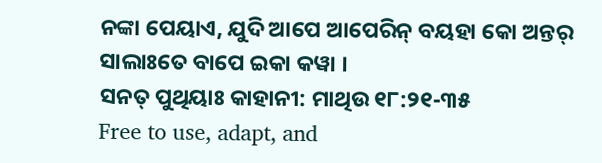ନଙ୍କା ପେୟାଏ, ଯୁଦି ଆପେ ଆପେରିନ୍ ବୟହା କୋ ଅନ୍ତର୍ ସାଲାଃତେ ବାପେ ଇକା କୱା ।
ସନତ୍ ପୁଥିୟାଃ କାହାନୀ: ମାଥିଉ ୧୮:୨୧-୩୫
Free to use, adapt, and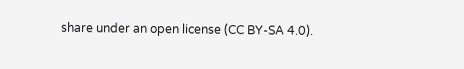share under an open license (CC BY-SA 4.0).